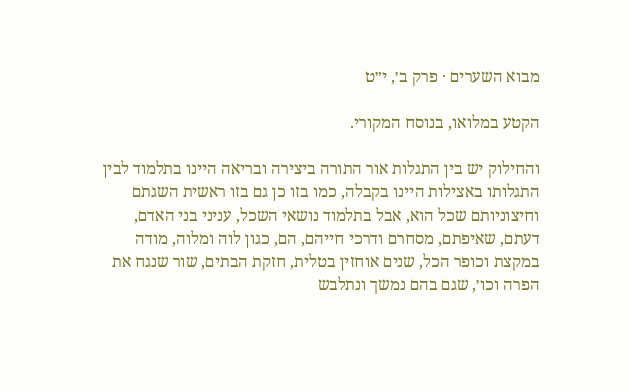מבוא השערים · פרק ב׳, י״ט

הקטע במלואו, בנוסח המקורי.

והחילוק יש בין התגלות אור התורה ביצירה ובריאה היינו בתלמוד לבין התגלותו באצילות היינו בקבלה, כמו בזו כן גם בזו ראשית השגתם וחיצוניותם שכל הוא, אבל בתלמוד נושאי השכל, עניני בני האדם, דעתם, שאיפתם, מסחרם ודרכי חייהם, הם, כגון לוה ומלוה, מודה במקצת וכופר הכל, שנים אוחזין בטלית, חזקת הבתים, שור שנגח את הפרה וכו׳, שגם בהם נמשך ונתלבש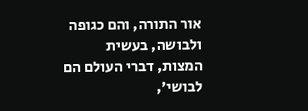אור התורה, והם כגופה ולבושה, בעשית המצות, דברי העולם הם לבושי׳,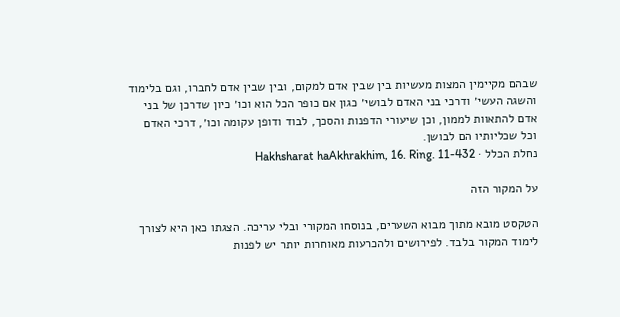שבהם מקיימין המצות מעשיות בין שבין אדם למקום, ובין שבין אדם לחברו, וגם בלימוד והשגה העשי׳ ודרכי בני האדם לבושי׳ כגון אם כופר הכל הוא וכו׳ כיון שדרכן של בני אדם להתאוות לממון, וכן שיעורי הדפנות והסכך, לבוד ודופן עקומה וכו׳, דרכי האדם וכל שכליותיו הם לבושן.
נחלת הכלל · Hakhsharat haAkhrakhim, 16. Ring. 11-432

על המקור הזה

הטקסט מובא מתוך מבוא השערים, בנוסחו המקורי ובלי עריכה. הצגתו כאן היא לצורך לימוד המקור בלבד. לפירושים ולהכרעות מאוחרות יותר יש לפנות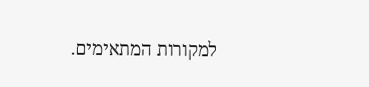למקורות המתאימים.